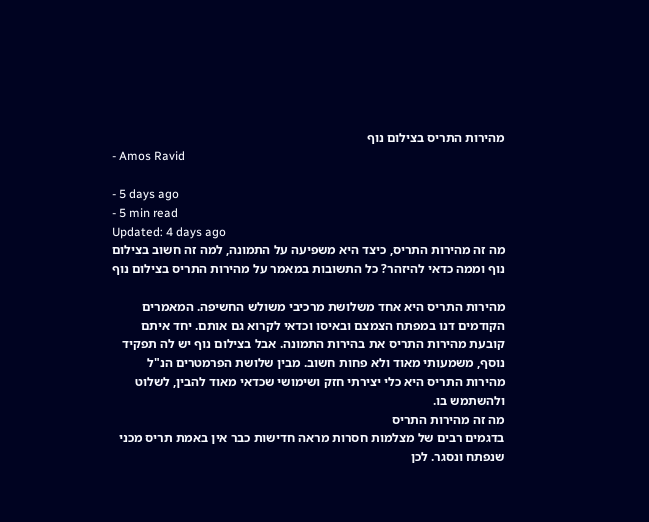מהירות התריס בצילום נוף
- Amos Ravid

- 5 days ago
- 5 min read
Updated: 4 days ago
מה זה מהירות התריס, כיצד היא משפיעה על התמונה, למה זה חשוב בצילום נוף וממה כדאי להיזהר? כל התשובות במאמר על מהירות התריס בצילום נוף

מהירות התריס היא אחד משלושת מרכיבי משולש החשיפה. המאמרים הקודמים דנו במפתח הצמצם ובאיסו וכדאי לקרוא גם אותם. יחד איתם קובעת מהירות התריס את בהירות התמונה. אבל בצילום נוף יש לה תפקיד נוסף, משמעותי מאוד ולא פחות חשוב. מבין שלושת הפרמטרים הנ"ל מהירות התריס היא כלי יצירתי חזק ושימושי שכדאי מאוד להבין, לשלוט ולהשתמש בו.
מה זה מהירות התריס
בדגמים רבים של מצלמות חסרות מראה חדישות כבר אין באמת תריס מכני שנפתח ונסגר. לכן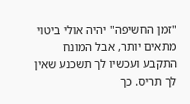"זמן החשיפה" יהיה אולי ביטוי מתאים יותר, אבל המונח התקבע ועכשיו לך תשכנע שאין לך תריס. כך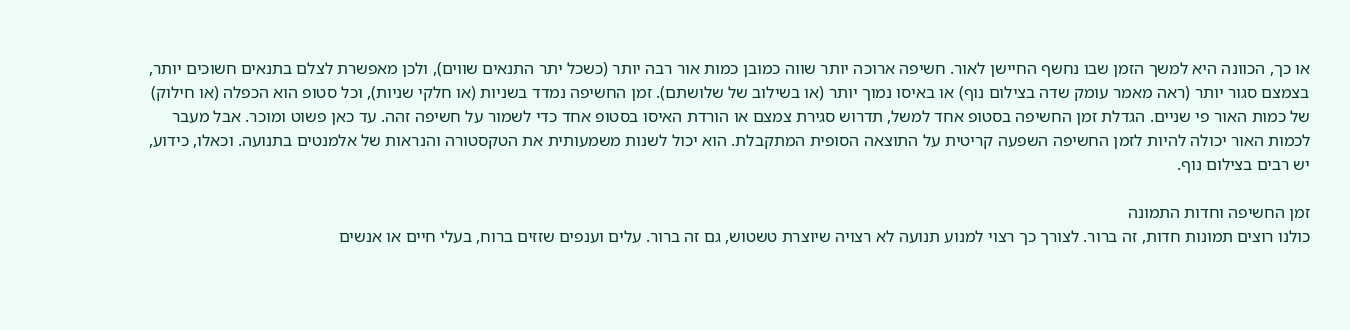או כך, הכוונה היא למשך הזמן שבו נחשף החיישן לאור. חשיפה ארוכה יותר שווה כמובן כמות אור רבה יותר (כשכל יתר התנאים שווים), ולכן מאפשרת לצלם בתנאים חשוכים יותר, בצמצם סגור יותר (ראה מאמר עומק שדה בצילום נוף) או באיסו נמוך יותר (או בשילוב של שלושתם). זמן החשיפה נמדד בשניות (או חלקי שניות), וכל סטופ הוא הכפלה (או חילוק) של כמות האור פי שניים. הגדלת זמן החשיפה בסטופ אחד למשל, תדרוש סגירת צמצם או הורדת האיסו בסטופ אחד כדי לשמור על חשיפה זהה. עד כאן פשוט ומוכר. אבל מעבר לכמות האור יכולה להיות לזמן החשיפה השפעה קריטית על התוצאה הסופית המתקבלת. הוא יכול לשנות משמעותית את הטקסטורה והנראות של אלמנטים בתנועה. וכאלו, כידוע, יש רבים בצילום נוף.

זמן החשיפה וחדות התמונה
כולנו רוצים תמונות חדות, זה ברור. לצורך כך רצוי למנוע תנועה לא רצויה שיוצרת טשטוש, גם זה ברור. עלים וענפים שזזים ברוח, בעלי חיים או אנשים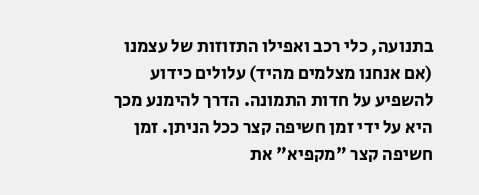בתנועה, כלי רכב ואפילו התזוזות של עצמנו (אם אנחנו מצלמים מהיד) עלולים כידוע להשפיע על חדות התמונה. הדרך להימנע מכך היא על ידי זמן חשיפה קצר ככל הניתן. זמן חשיפה קצר "מקפיא" את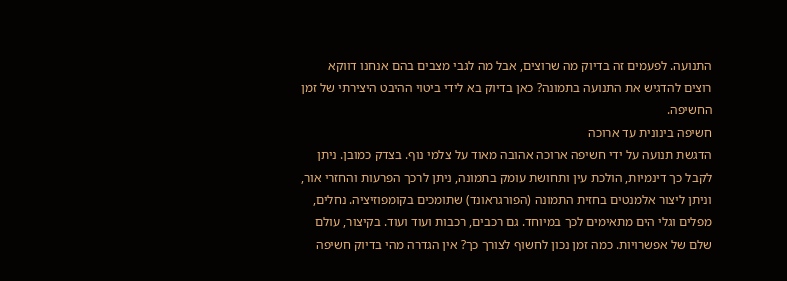התנועה. לפעמים זה בדיוק מה שרוצים, אבל מה לגבי מצבים בהם אנחנו דווקא רוצים להדגיש את התנועה בתמונה? כאן בדיוק בא לידי ביטוי ההיבט היצירתי של זמן החשיפה.
חשיפה בינונית עד ארוכה
הדגשת תנועה על ידי חשיפה ארוכה אהובה מאוד על צלמי נוף. בצדק כמובן. ניתן לקבל כך דינמיות, הולכת עין ותחושת עומק בתמונה, ניתן לרכך הפרעות והחזרי אור, וניתן ליצור אלמנטים בחזית התמונה (הפורגראונד) שתומכים בקומפוזיציה. נחלים, מפלים וגלי הים מתאימים לכך במיוחד. גם רכבים, רכבות ועוד ועוד. בקיצור, עולם שלם של אפשרויות. כמה זמן נכון לחשוף לצורך כך? אין הגדרה מהי בדיוק חשיפה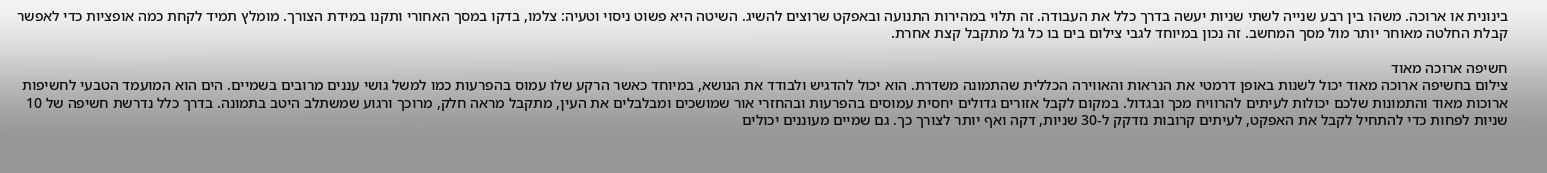בינונית או ארוכה. משהו בין רבע שנייה לשתי שניות יעשה בדרך כלל את העבודה. זה תלוי במהירות התנועה ובאפקט שרוצים להשיג. השיטה היא פשוט ניסוי וטעיה: צלמו, בדקו במסך האחורי ותקנו במידת הצורך. מומלץ תמיד לקחת כמה אופציות כדי לאפשר קבלת החלטה מאוחר יותר מול מסך המחשב. זה נכון במיוחד לגבי צילום בים בו כל גל מתקבל קצת אחרת.

חשיפה ארוכה מאוד
צילום בחשיפה ארוכה מאוד יכול לשנות באופן דרמטי את הנראות והאווירה הכללית שהתמונה משדרת. הוא יכול להדגיש ולבודד את הנושא, במיוחד כאשר הרקע שלו עמוס בהפרעות כמו למשל גושי עננים מרובים בשמיים. הים הוא המועמד הטבעי לחשיפות ארוכות מאוד והתמונות שלכם יכולות לעיתים להרוויח מכך ובגדול. במקום לקבל אזורים גדולים יחסית עמוסים בהפרעות ובהחזרי אור שמושכים ומבלבלים את העין, מתקבל מראה חלק, מרוכך ורגוע שמשתלב היטב בתמונה. בדרך כלל נדרשת חשיפה של 10 שניות לפחות כדי להתחיל לקבל את האפקט, לעיתים קרובות נזדקק ל-30 שניות, דקה ואף יותר לצורך כך. גם שמיים מעוננים יכולים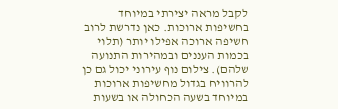לקבל מראה יצירתי במיוחד בחשיפות ארוכות. כאן נדרשת לרוב חשיפה ארוכה אפילו יותר (תלוי בכמות העננים ובמהירות התנועה שלהם). צילום נוף עירוני יכול גם כן להרוויח בגדול מחשיפות ארוכות במיוחד בשעה הכחולה או בשעות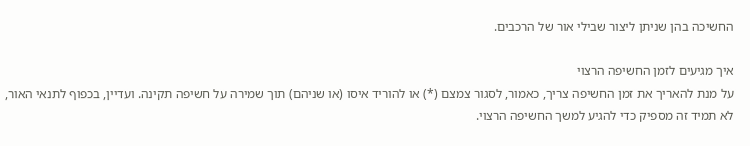החשיכה בהן שניתן ליצור שבילי אור של הרכבים.

איך מגיעים לזמן החשיפה הרצוי
על מנת להאריך את זמן החשיפה צריך, כאמור, לסגור צמצם (*) או להוריד איסו (או שניהם) תוך שמירה על חשיפה תקינה. ועדיין, בכפוף לתנאי האור, לא תמיד זה מספיק כדי להגיע למשך החשיפה הרצוי.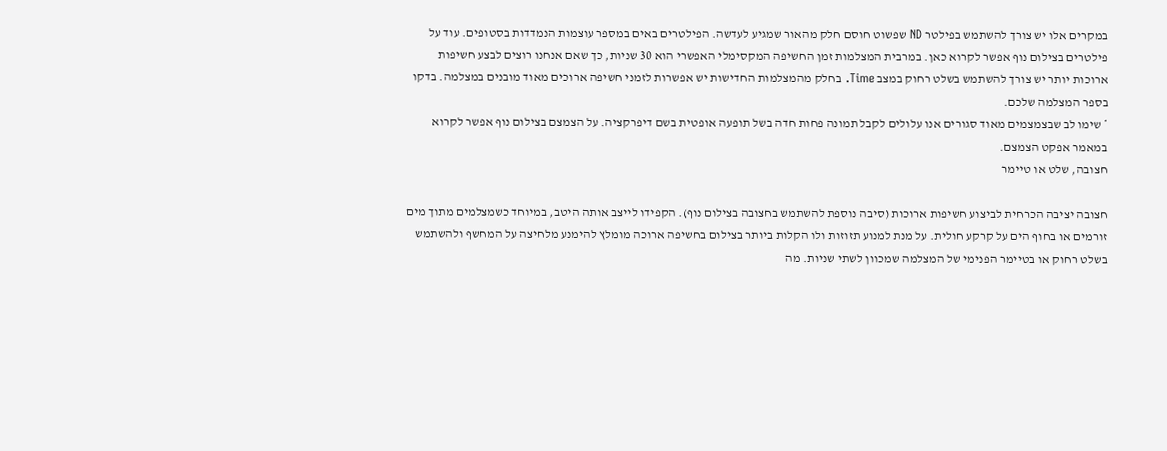במקרים אלו יש צורך להשתמש בפילטר ND שפשוט חוסם חלק מהאור שמגיע לעדשה. הפילטרים באים במספר עוצמות הנמדדות בסטופים. עוד על פילטרים בצילום נוף אפשר לקרוא כאן. במרבית המצלמות זמן החשיפה המקסימלי האפשרי הוא 30 שניות, כך שאם אנחנו רוצים לבצע חשיפות ארוכות יותר יש צורך להשתמש בשלט רחוק במצב Time. בחלק מהמצלמות החדישות יש אפשרות לזמני חשיפה ארוכים מאוד מובנים במצלמה. בדקו בספר המצלמה שלכם.
* שימו לב שבצמצמים מאוד סגורים אנו עלולים לקבל תמונה פחות חדה בשל תופעה אופטית בשם דיפרקציה. על הצמצם בצילום נוף אפשר לקרוא במאמר אפקט הצמצם.
חצובה, שלט או טיימר

חצובה יציבה הכרחית לביצוע חשיפות ארוכות (סיבה נוספת להשתמש בחצובה בצילום נוף). הקפידו לייצב אותה היטב, במיוחד כשמצלמים מתוך מים זורמים או בחוף הים על קרקע חולית. על מנת למנוע תזוזות ולו הקלות ביותר בצילום בחשיפה ארוכה מומלץ להימנע מלחיצה על המחשף ולהשתמש בשלט רחוק או בטיימר הפנימי של המצלמה שמכוון לשתי שניות. מה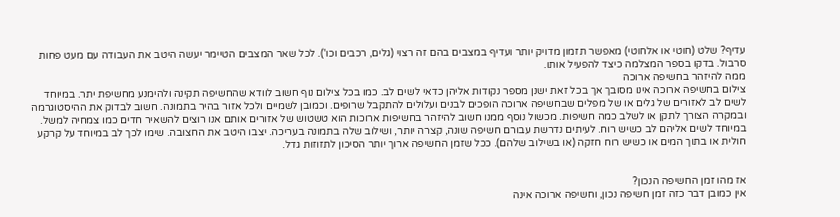עדיף? שלט (חוטי או אלחוטי) מאפשר תזמון מדויק יותר ועדיף במצבים בהם זה רצוי (גלים, רכבים וכו'). לכל שאר המצבים הטיימר יעשה היטב את העבודה עם מעט פחות סרבול. בדקו בספר המצלמה כיצד להפעיל אותו.
ממה להיזהר בחשיפה ארוכה
צילום בחשיפה ארוכה אינו מסובך אך בכל זאת ישנן מספר נקודות אליהן כדאי לשים לב. כמו בכל צילום נוף חשוב לוודא שהחשיפה תקינה ולהימנע מחשיפת יתר. במיוחד לשים לב לאזורים של גלים או של מפלים שבחשיפה ארוכה הופכים לבנים ועלולים להתקבל שרופים. וכמובן לשמיים ולכל אזור בהיר בתמונה. חשוב לבדוק את ההיסטוגרמה ובמקרה הצורך לתקן או לשלב כמה חשיפות. מכשול נוסף ממנו חשוב להיזהר בחשיפות ארוכות הוא טשטוש של אזורים אותם אנו רוצים להשאיר חדים כמו צמחיה למשל. במיוחד לשים אליהם לב כשיש רוח. לעיתים נדרשת עבורם חשיפה שונה, קצרה יותר, ושילוב שלה בתמונה בעריכה. יצבו היטב את החצובה. שימו לכך לב במיוחד על קרקע חולית או בתוך המים או כשיש רוח חזקה (או בשילוב שלהם). ככל שזמן החשיפה ארוך יותר הסיכון לתזוזות גדל.


אז מהו זמן החשיפה הנכון?
אין כמובן דבר כזה זמן חשיפה נכון, וחשיפה ארוכה אינה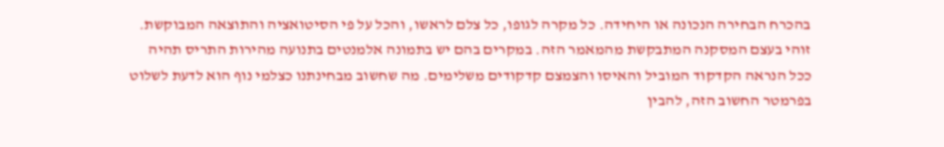בהכרח הבחירה הנכונה או היחידה. כל מקרה לגופו, כל צלם לראשו, והכל על פי הסיטואציה והתוצאה המבוקשת. זוהי בעצם המסקנה המתבקשת מהמאמר הזה. במקרים בהם יש בתמונה אלמנטים בתנועה מהירות התריס תהיה ככל הנראה הקדקוד המוביל והאיסו והצמצם קדקודים משלימים. מה שחשוב מבחינתנו כצלמי נוף הוא לדעת לשלוט בפרמטר החשוב הזה, להבין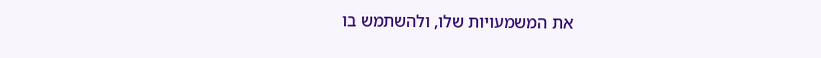את המשמעויות שלו, ולהשתמש בו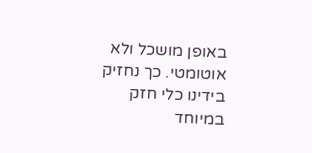באופן מושכל ולא אוטומטי. כך נחזיק בידינו כלי חזק במיוחד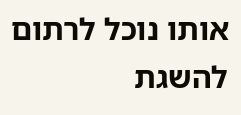אותו נוכל לרתום להשגת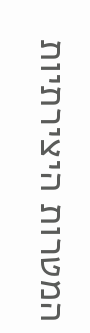המטרות היצירתיות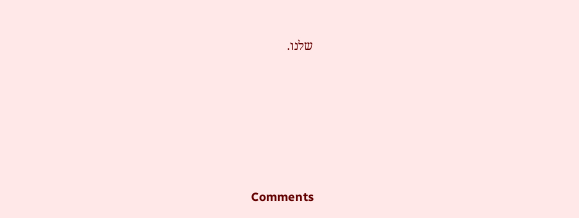שלנו.









Comments